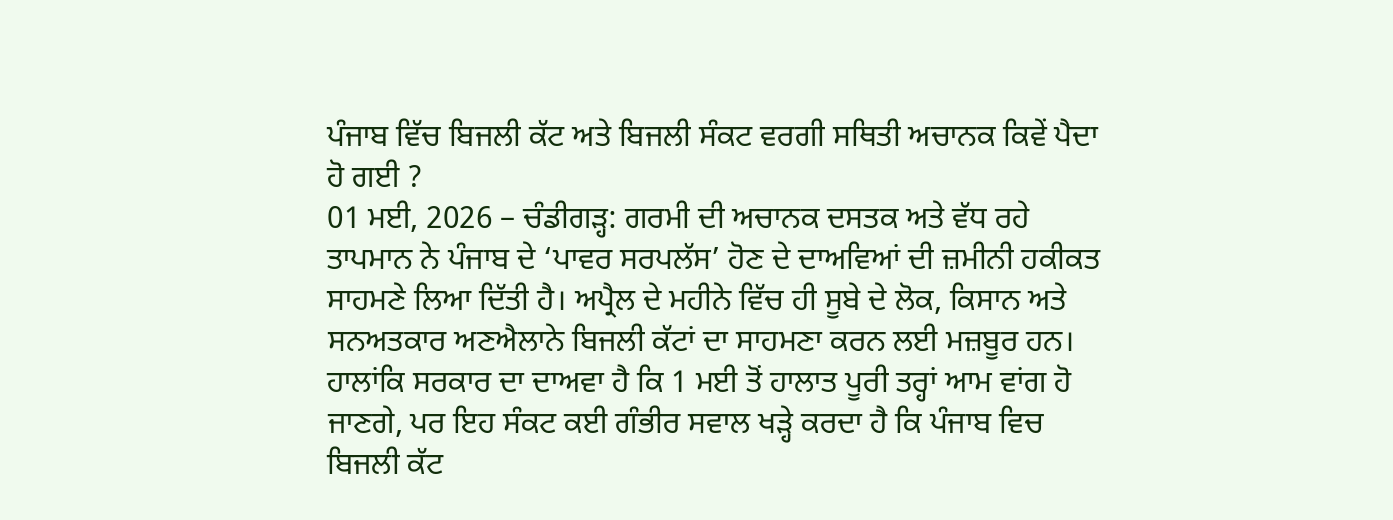ਪੰਜਾਬ ਵਿੱਚ ਬਿਜਲੀ ਕੱਟ ਅਤੇ ਬਿਜਲੀ ਸੰਕਟ ਵਰਗੀ ਸਥਿਤੀ ਅਚਾਨਕ ਕਿਵੇਂ ਪੈਦਾ ਹੋ ਗਈ ?
01 ਮਈ, 2026 – ਚੰਡੀਗੜ੍ਹ: ਗਰਮੀ ਦੀ ਅਚਾਨਕ ਦਸਤਕ ਅਤੇ ਵੱਧ ਰਹੇ ਤਾਪਮਾਨ ਨੇ ਪੰਜਾਬ ਦੇ ‘ਪਾਵਰ ਸਰਪਲੱਸ’ ਹੋਣ ਦੇ ਦਾਅਵਿਆਂ ਦੀ ਜ਼ਮੀਨੀ ਹਕੀਕਤ ਸਾਹਮਣੇ ਲਿਆ ਦਿੱਤੀ ਹੈ। ਅਪ੍ਰੈਲ ਦੇ ਮਹੀਨੇ ਵਿੱਚ ਹੀ ਸੂਬੇ ਦੇ ਲੋਕ, ਕਿਸਾਨ ਅਤੇ ਸਨਅਤਕਾਰ ਅਣਐਲਾਨੇ ਬਿਜਲੀ ਕੱਟਾਂ ਦਾ ਸਾਹਮਣਾ ਕਰਨ ਲਈ ਮਜ਼ਬੂਰ ਹਨ। ਹਾਲਾਂਕਿ ਸਰਕਾਰ ਦਾ ਦਾਅਵਾ ਹੈ ਕਿ 1 ਮਈ ਤੋਂ ਹਾਲਾਤ ਪੂਰੀ ਤਰ੍ਹਾਂ ਆਮ ਵਾਂਗ ਹੋ ਜਾਣਗੇ, ਪਰ ਇਹ ਸੰਕਟ ਕਈ ਗੰਭੀਰ ਸਵਾਲ ਖੜ੍ਹੇ ਕਰਦਾ ਹੈ ਕਿ ਪੰਜਾਬ ਵਿਚ ਬਿਜਲੀ ਕੱਟ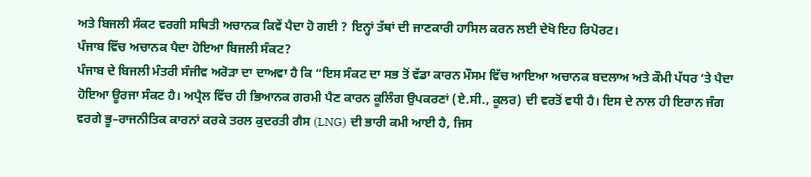ਅਤੇ ਬਿਜਲੀ ਸੰਕਟ ਵਰਗੀ ਸਥਿਤੀ ਅਚਾਨਕ ਕਿਵੇਂ ਪੈਦਾ ਹੋ ਗਈ ? ਇਨ੍ਹਾਂ ਤੱਥਾਂ ਦੀ ਜਾਣਕਾਰੀ ਹਾਸਿਲ ਕਰਨ ਲਈ ਦੇਖੋ ਇਹ ਰਿਪੋਰਟ।
ਪੰਜਾਬ ਵਿੱਚ ਅਚਾਨਕ ਪੈਦਾ ਹੋਇਆ ਬਿਜਲੀ ਸੰਕਟ?
ਪੰਜਾਬ ਦੇ ਬਿਜਲੀ ਮੰਤਰੀ ਸੰਜੀਵ ਅਰੋੜਾ ਦਾ ਦਾਅਵਾ ਹੈ ਕਿ “ਇਸ ਸੰਕਟ ਦਾ ਸਭ ਤੋਂ ਵੱਡਾ ਕਾਰਨ ਮੌਸਮ ਵਿੱਚ ਆਇਆ ਅਚਾਨਕ ਬਦਲਾਅ ਅਤੇ ਕੌਮੀ ਪੱਧਰ ‘ਤੇ ਪੈਦਾ ਹੋਇਆ ਊਰਜਾ ਸੰਕਟ ਹੈ। ਅਪ੍ਰੈਲ ਵਿੱਚ ਹੀ ਭਿਆਨਕ ਗਰਮੀ ਪੈਣ ਕਾਰਨ ਕੂਲਿੰਗ ਉਪਕਰਣਾਂ (ਏ.ਸੀ., ਕੂਲਰ) ਦੀ ਵਰਤੋਂ ਵਧੀ ਹੈ। ਇਸ ਦੇ ਨਾਲ ਹੀ ਇਰਾਨ ਜੰਗ ਵਰਗੇ ਭੂ–ਰਾਜਨੀਤਿਕ ਕਾਰਨਾਂ ਕਰਕੇ ਤਰਲ ਕੁਦਰਤੀ ਗੈਸ (LNG) ਦੀ ਭਾਰੀ ਕਮੀ ਆਈ ਹੈ, ਜਿਸ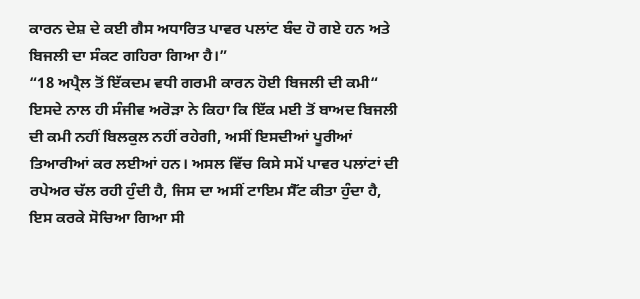ਕਾਰਨ ਦੇਸ਼ ਦੇ ਕਈ ਗੈਸ ਅਧਾਰਿਤ ਪਾਵਰ ਪਲਾਂਟ ਬੰਦ ਹੋ ਗਏ ਹਨ ਅਤੇ ਬਿਜਲੀ ਦਾ ਸੰਕਟ ਗਹਿਰਾ ਗਿਆ ਹੈ।”
“18 ਅਪ੍ਰੈਲ ਤੋਂ ਇੱਕਦਮ ਵਧੀ ਗਰਮੀ ਕਾਰਨ ਹੋਈ ਬਿਜਲੀ ਦੀ ਕਮੀ“
ਇਸਦੇ ਨਾਲ ਹੀ ਸੰਜੀਵ ਅਰੋੜਾ ਨੇ ਕਿਹਾ ਕਿ ਇੱਕ ਮਈ ਤੋਂ ਬਾਅਦ ਬਿਜਲੀ ਦੀ ਕਮੀ ਨਹੀਂ ਬਿਲਕੁਲ ਨਹੀਂ ਰਹੇਗੀ, ਅਸੀਂ ਇਸਦੀਆਂ ਪੂਰੀਆਂ ਤਿਆਰੀਆਂ ਕਰ ਲਈਆਂ ਹਨ। ਅਸਲ ਵਿੱਚ ਕਿਸੇ ਸਮੇਂ ਪਾਵਰ ਪਲਾਂਟਾਂ ਦੀ ਰਪੇਅਰ ਚੱਲ ਰਹੀ ਹੁੰਦੀ ਹੈ, ਜਿਸ ਦਾ ਅਸੀਂ ਟਾਇਮ ਸੈੱਟ ਕੀਤਾ ਹੁੰਦਾ ਹੈ, ਇਸ ਕਰਕੇ ਸੋਚਿਆ ਗਿਆ ਸੀ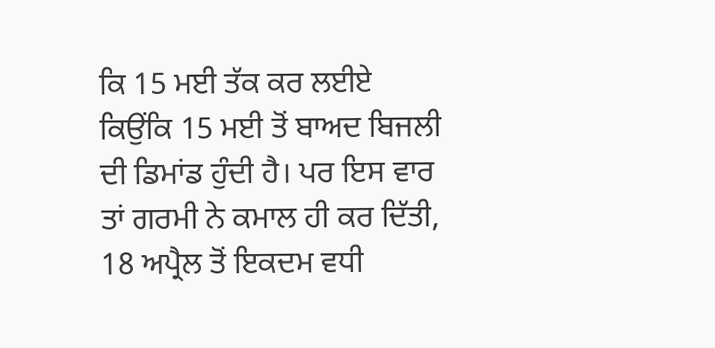ਕਿ 15 ਮਈ ਤੱਕ ਕਰ ਲਈਏ ਕਿਉਂਕਿ 15 ਮਈ ਤੋਂ ਬਾਅਦ ਬਿਜਲੀ ਦੀ ਡਿਮਾਂਡ ਹੁੰਦੀ ਹੈ। ਪਰ ਇਸ ਵਾਰ ਤਾਂ ਗਰਮੀ ਨੇ ਕਮਾਲ ਹੀ ਕਰ ਦਿੱਤੀ, 18 ਅਪ੍ਰੈਲ ਤੋਂ ਇਕਦਮ ਵਧੀ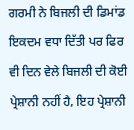ਗਰਮੀ ਨੇ ਬਿਜਲੀ ਦੀ ਡਿਮਾਂਡ ਇਕਦਮ ਵਧਾ ਦਿੱਤੀ ਪਰ ਫਿਰ ਵੀ ਦਿਨ ਵੇਲੇ ਬਿਜਲੀ ਦੀ ਕੋਈ ਪ੍ਰੇਸ਼ਾਨੀ ਨਹੀਂ ਹੈ, ਇਹ ਪ੍ਰੇਸ਼ਾਨੀ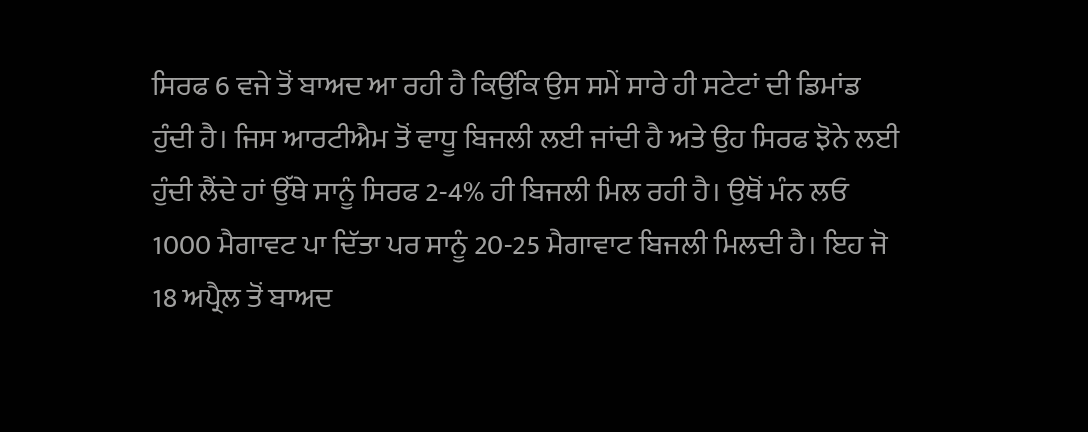ਸਿਰਫ 6 ਵਜੇ ਤੋਂ ਬਾਅਦ ਆ ਰਹੀ ਹੈ ਕਿਉਂਕਿ ਉਸ ਸਮੇਂ ਸਾਰੇ ਹੀ ਸਟੇਟਾਂ ਦੀ ਡਿਮਾਂਡ ਹੁੰਦੀ ਹੈ। ਜਿਸ ਆਰਟੀਐਮ ਤੋਂ ਵਾਧੂ ਬਿਜਲੀ ਲਈ ਜਾਂਦੀ ਹੈ ਅਤੇ ਉਹ ਸਿਰਫ ਝੋਨੇ ਲਈ ਹੁੰਦੀ ਲੈਂਦੇ ਹਾਂ ਉੱਥੇ ਸਾਨੂੰ ਸਿਰਫ 2-4% ਹੀ ਬਿਜਲੀ ਮਿਲ ਰਹੀ ਹੈ। ਉਥੋਂ ਮੰਨ ਲਓ 1000 ਮੈਗਾਵਟ ਪਾ ਦਿੱਤਾ ਪਰ ਸਾਨੂੰ 20-25 ਮੈਗਾਵਾਟ ਬਿਜਲੀ ਮਿਲਦੀ ਹੈ। ਇਹ ਜੋ 18 ਅਪ੍ਰੈਲ ਤੋਂ ਬਾਅਦ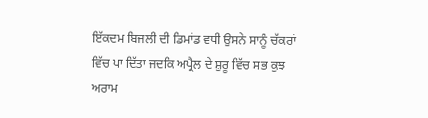ਇੱਕਦਮ ਬਿਜਲੀ ਦੀ ਡਿਮਾਂਡ ਵਧੀ ਉਸਨੇ ਸਾਨੂੰ ਚੱਕਰਾਂ ਵਿੱਚ ਪਾ ਦਿੱਤਾ ਜਦਕਿ ਅਪ੍ਰੈਲ ਦੇ ਸ਼ੁਰੂ ਵਿੱਚ ਸਭ ਕੁਝ ਅਰਾਮ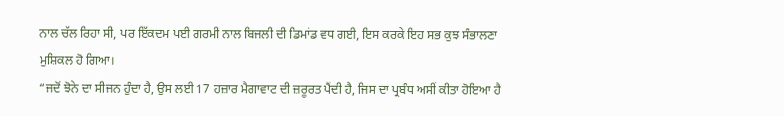ਨਾਲ ਚੱਲ ਰਿਹਾ ਸੀ, ਪਰ ਇੱਕਦਮ ਪਈ ਗਰਮੀ ਨਾਲ ਬਿਜਲੀ ਦੀ ਡਿਮਾਂਡ ਵਧ ਗਈ, ਇਸ ਕਰਕੇ ਇਹ ਸਭ ਕੁਝ ਸੰਭਾਲਣਾ ਮੁਸ਼ਿਕਲ ਹੋ ਗਿਆ।
“ਜਦੋਂ ਝੋਨੇ ਦਾ ਸੀਜਨ ਹੁੰਦਾ ਹੈ, ਉਸ ਲਈ 17 ਹਜ਼ਾਰ ਮੈਗਾਵਾਟ ਦੀ ਜ਼ਰੂਰਤ ਪੈਂਦੀ ਹੈ, ਜਿਸ ਦਾ ਪ੍ਰਬੰਧ ਅਸੀਂ ਕੀਤਾ ਹੋਇਆ ਹੈ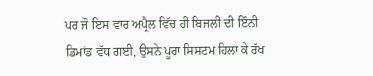ਪਰ ਜੋ ਇਸ ਵਾਰ ਅਪ੍ਰੈਲ ਵਿੱਚ ਹੀ ਬਿਜਲੀ ਦੀ ਇੰਨੀ ਡਿਮਾਂਡ ਵੱਧ ਗਈ, ਉਸਨੇ ਪੂਰਾ ਸਿਸਟਮ ਹਿਲਾ ਕੇ ਰੱਖ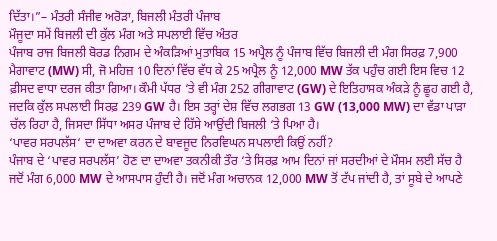ਦਿੱਤਾ।”– ਮੰਤਰੀ ਸੰਜੀਵ ਅਰੋੜਾ, ਬਿਜਲੀ ਮੰਤਰੀ ਪੰਜਾਬ
ਮੌਜੂਦਾ ਸਮੇਂ ਬਿਜਲੀ ਦੀ ਕੁੱਲ ਮੰਗ ਅਤੇ ਸਪਲਾਈ ਵਿੱਚ ਅੰਤਰ
ਪੰਜਾਬ ਰਾਜ ਬਿਜਲੀ ਬੋਰਡ ਨਿਗਮ ਦੇ ਅੰਕੜਿਆਂ ਮੁਤਾਬਿਕ 15 ਅਪ੍ਰੈਲ ਨੂੰ ਪੰਜਾਬ ਵਿੱਚ ਬਿਜਲੀ ਦੀ ਮੰਗ ਸਿਰਫ਼ 7,900 ਮੈਗਾਵਾਟ (MW) ਸੀ, ਜੋ ਮਹਿਜ਼ 10 ਦਿਨਾਂ ਵਿੱਚ ਵੱਧ ਕੇ 25 ਅਪ੍ਰੈਲ ਨੂੰ 12,000 MW ਤੱਕ ਪਹੁੰਚ ਗਈ ਇਸ ਵਿਚ 12 ਫ਼ੀਸਦ ਵਾਧਾ ਦਰਜ ਕੀਤਾ ਗਿਆ। ਕੌਮੀ ਪੱਧਰ ‘ਤੇ ਵੀ ਮੰਗ 252 ਗੀਗਾਵਾਟ (GW) ਦੇ ਇਤਿਹਾਸਕ ਅੰਕੜੇ ਨੂੰ ਛੂਹ ਗਈ ਹੈ, ਜਦਕਿ ਕੁੱਲ ਸਪਲਾਈ ਸਿਰਫ਼ 239 GW ਹੈ। ਇਸ ਤਰ੍ਹਾਂ ਦੇਸ਼ ਵਿੱਚ ਲਗਭਗ 13 GW (13,000 MW) ਦਾ ਵੱਡਾ ਪਾੜਾ ਚੱਲ ਰਿਹਾ ਹੈ, ਜਿਸਦਾ ਸਿੱਧਾ ਅਸਰ ਪੰਜਾਬ ਦੇ ਹਿੱਸੇ ਆਉਂਦੀ ਬਿਜਲੀ ‘ਤੇ ਪਿਆ ਹੈ।
‘ਪਾਵਰ ਸਰਪਲੱਸ‘ ਦਾ ਦਾਅਵਾ ਕਰਨ ਦੇ ਬਾਵਜੂਦ ਨਿਰਵਿਘਨ ਸਪਲਾਈ ਕਿਉਂ ਨਹੀਂ?
ਪੰਜਾਬ ਦੇ ‘ਪਾਵਰ ਸਰਪਲੱਸ’ ਹੋਣ ਦਾ ਦਾਅਵਾ ਤਕਨੀਕੀ ਤੌਰ ‘ਤੇ ਸਿਰਫ਼ ਆਮ ਦਿਨਾਂ ਜਾਂ ਸਰਦੀਆਂ ਦੇ ਮੌਸਮ ਲਈ ਸੱਚ ਹੈ ਜਦੋਂ ਮੰਗ 6,000 MW ਦੇ ਆਸਪਾਸ ਹੁੰਦੀ ਹੈ। ਜਦੋਂ ਮੰਗ ਅਚਾਨਕ 12,000 MW ਤੋਂ ਟੱਪ ਜਾਂਦੀ ਹੈ, ਤਾਂ ਸੂਬੇ ਦੇ ਆਪਣੇ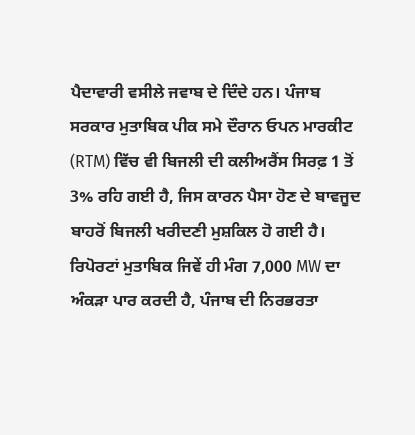ਪੈਦਾਵਾਰੀ ਵਸੀਲੇ ਜਵਾਬ ਦੇ ਦਿੰਦੇ ਹਨ। ਪੰਜਾਬ ਸਰਕਾਰ ਮੁਤਾਬਿਕ ਪੀਕ ਸਮੇ ਦੌਰਾਨ ਓਪਨ ਮਾਰਕੀਟ (RTM) ਵਿੱਚ ਵੀ ਬਿਜਲੀ ਦੀ ਕਲੀਅਰੈਂਸ ਸਿਰਫ਼ 1 ਤੋਂ 3% ਰਹਿ ਗਈ ਹੈ, ਜਿਸ ਕਾਰਨ ਪੈਸਾ ਹੋਣ ਦੇ ਬਾਵਜੂਦ ਬਾਹਰੋਂ ਬਿਜਲੀ ਖਰੀਦਣੀ ਮੁਸ਼ਕਿਲ ਹੋ ਗਈ ਹੈ। ਰਿਪੋਰਟਾਂ ਮੁਤਾਬਿਕ ਜਿਵੇਂ ਹੀ ਮੰਗ 7,000 MW ਦਾ ਅੰਕੜਾ ਪਾਰ ਕਰਦੀ ਹੈ, ਪੰਜਾਬ ਦੀ ਨਿਰਭਰਤਾ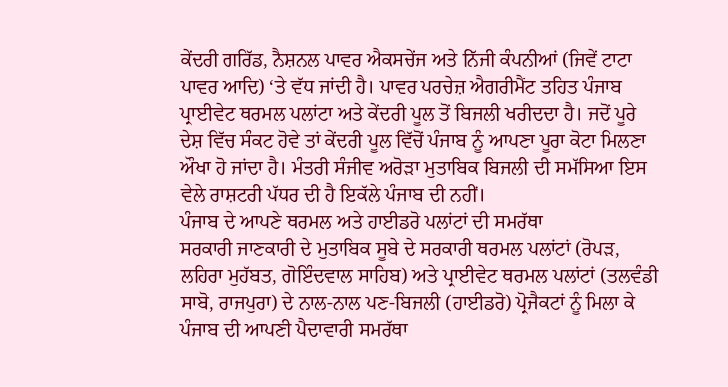ਕੇਂਦਰੀ ਗਰਿੱਡ, ਨੈਸ਼ਨਲ ਪਾਵਰ ਐਕਸਚੇਂਜ ਅਤੇ ਨਿੱਜੀ ਕੰਪਨੀਆਂ (ਜਿਵੇਂ ਟਾਟਾ ਪਾਵਰ ਆਦਿ) ‘ਤੇ ਵੱਧ ਜਾਂਦੀ ਹੈ। ਪਾਵਰ ਪਰਚੇਜ਼ ਐਗਰੀਮੈਂਟ ਤਹਿਤ ਪੰਜਾਬ ਪ੍ਰਾਈਵੇਟ ਥਰਮਲ ਪਲਾਂਟਾ ਅਤੇ ਕੇਂਦਰੀ ਪੂਲ ਤੋਂ ਬਿਜਲੀ ਖਰੀਦਦਾ ਹੈ। ਜਦੋਂ ਪੂਰੇ ਦੇਸ਼ ਵਿੱਚ ਸੰਕਟ ਹੋਵੇ ਤਾਂ ਕੇਂਦਰੀ ਪੂਲ ਵਿੱਚੋਂ ਪੰਜਾਬ ਨੂੰ ਆਪਣਾ ਪੂਰਾ ਕੋਟਾ ਮਿਲਣਾ ਔਖਾ ਹੋ ਜਾਂਦਾ ਹੈ। ਮੰਤਰੀ ਸੰਜੀਵ ਅਰੋੜਾ ਮੁਤਾਬਿਕ ਬਿਜਲੀ ਦੀ ਸਮੱਸਿਆ ਇਸ ਵੇਲੇ ਰਾਸ਼ਟਰੀ ਪੱਧਰ ਦੀ ਹੈ ਇਕੱਲੇ ਪੰਜਾਬ ਦੀ ਨਹੀਂ।
ਪੰਜਾਬ ਦੇ ਆਪਣੇ ਥਰਮਲ ਅਤੇ ਹਾਈਡਰੋ ਪਲਾਂਟਾਂ ਦੀ ਸਮਰੱਥਾ
ਸਰਕਾਰੀ ਜਾਣਕਾਰੀ ਦੇ ਮੁਤਾਬਿਕ ਸੂਬੇ ਦੇ ਸਰਕਾਰੀ ਥਰਮਲ ਪਲਾਂਟਾਂ (ਰੋਪੜ, ਲਹਿਰਾ ਮੁਹੱਬਤ, ਗੋਇੰਦਵਾਲ ਸਾਹਿਬ) ਅਤੇ ਪ੍ਰਾਈਵੇਟ ਥਰਮਲ ਪਲਾਂਟਾਂ (ਤਲਵੰਡੀ ਸਾਬੋ, ਰਾਜਪੁਰਾ) ਦੇ ਨਾਲ-ਨਾਲ ਪਣ-ਬਿਜਲੀ (ਹਾਈਡਰੋ) ਪ੍ਰੋਜੈਕਟਾਂ ਨੂੰ ਮਿਲਾ ਕੇ ਪੰਜਾਬ ਦੀ ਆਪਣੀ ਪੈਦਾਵਾਰੀ ਸਮਰੱਥਾ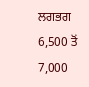ਲਗਭਗ 6,500 ਤੋਂ 7,000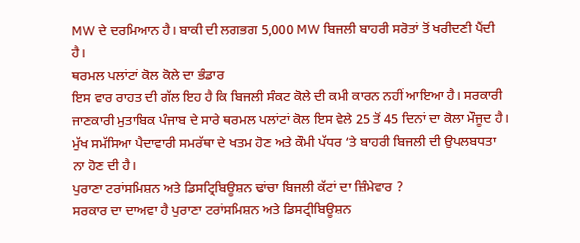MW ਦੇ ਦਰਮਿਆਨ ਹੈ। ਬਾਕੀ ਦੀ ਲਗਭਗ 5,000 MW ਬਿਜਲੀ ਬਾਹਰੀ ਸਰੋਤਾਂ ਤੋਂ ਖਰੀਦਣੀ ਪੈਂਦੀ ਹੈ।
ਥਰਮਲ ਪਲਾਂਟਾਂ ਕੋਲ ਕੋਲੇ ਦਾ ਭੰਡਾਰ
ਇਸ ਵਾਰ ਰਾਹਤ ਦੀ ਗੱਲ ਇਹ ਹੈ ਕਿ ਬਿਜਲੀ ਸੰਕਟ ਕੋਲੇ ਦੀ ਕਮੀ ਕਾਰਨ ਨਹੀਂ ਆਇਆ ਹੈ। ਸਰਕਾਰੀ ਜਾਣਕਾਰੀ ਮੁਤਾਬਿਕ ਪੰਜਾਬ ਦੇ ਸਾਰੇ ਥਰਮਲ ਪਲਾਂਟਾਂ ਕੋਲ ਇਸ ਵੇਲੇ 25 ਤੋਂ 45 ਦਿਨਾਂ ਦਾ ਕੋਲਾ ਮੌਜੂਦ ਹੈ। ਮੁੱਖ ਸਮੱਸਿਆ ਪੈਦਾਵਾਰੀ ਸਮਰੱਥਾ ਦੇ ਖਤਮ ਹੋਣ ਅਤੇ ਕੌਮੀ ਪੱਧਰ ‘ਤੇ ਬਾਹਰੀ ਬਿਜਲੀ ਦੀ ਉਪਲਬਧਤਾ ਨਾ ਹੋਣ ਦੀ ਹੈ।
ਪੁਰਾਣਾ ਟਰਾਂਸਮਿਸ਼ਨ ਅਤੇ ਡਿਸਟ੍ਰਿਬਿਊਸ਼ਨ ਢਾਂਚਾ ਬਿਜਲੀ ਕੱਟਾਂ ਦਾ ਜ਼ਿੰਮੇਵਾਰ ?
ਸਰਕਾਰ ਦਾ ਦਾਅਵਾ ਹੈ ਪੁਰਾਣਾ ਟਰਾਂਸਮਿਸ਼ਨ ਅਤੇ ਡਿਸਟ੍ਰੀਬਿਊਸ਼ਨ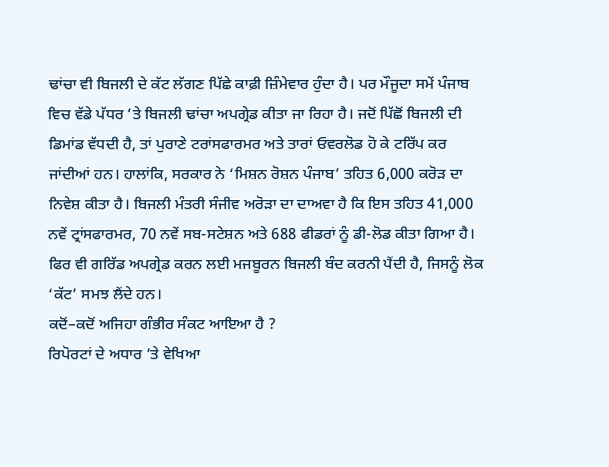ਢਾਂਚਾ ਵੀ ਬਿਜਲੀ ਦੇ ਕੱਟ ਲੱਗਣ ਪਿੱਛੇ ਕਾਫ਼ੀ ਜ਼ਿੰਮੇਵਾਰ ਹੁੰਦਾ ਹੈ। ਪਰ ਮੌਜੂਦਾ ਸਮੇਂ ਪੰਜਾਬ ਵਿਚ ਵੱਡੇ ਪੱਧਰ ’ਤੇ ਬਿਜਲੀ ਢਾਂਚਾ ਅਪਗ੍ਰੇਡ ਕੀਤਾ ਜਾ ਰਿਹਾ ਹੈ। ਜਦੋਂ ਪਿੱਛੋਂ ਬਿਜਲੀ ਦੀ ਡਿਮਾਂਡ ਵੱਧਦੀ ਹੈ, ਤਾਂ ਪੁਰਾਣੇ ਟਰਾਂਸਫਾਰਮਰ ਅਤੇ ਤਾਰਾਂ ਓਵਰਲੋਡ ਹੋ ਕੇ ਟਰਿੱਪ ਕਰ ਜਾਂਦੀਆਂ ਹਨ। ਹਾਲਾਂਕਿ, ਸਰਕਾਰ ਨੇ ‘ਮਿਸ਼ਨ ਰੋਸ਼ਨ ਪੰਜਾਬ’ ਤਹਿਤ 6,000 ਕਰੋੜ ਦਾ ਨਿਵੇਸ਼ ਕੀਤਾ ਹੈ। ਬਿਜਲੀ ਮੰਤਰੀ ਸੰਜੀਵ ਅਰੋੜਾ ਦਾ ਦਾਅਵਾ ਹੈ ਕਿ ਇਸ ਤਹਿਤ 41,000 ਨਵੇਂ ਟ੍ਰਾਂਸਫਾਰਮਰ, 70 ਨਵੇਂ ਸਬ-ਸਟੇਸ਼ਨ ਅਤੇ 688 ਫੀਡਰਾਂ ਨੂੰ ਡੀ-ਲੋਡ ਕੀਤਾ ਗਿਆ ਹੈ। ਫਿਰ ਵੀ ਗਰਿੱਡ ਅਪਗ੍ਰੇਡ ਕਰਨ ਲਈ ਮਜਬੂਰਨ ਬਿਜਲੀ ਬੰਦ ਕਰਨੀ ਪੈਂਦੀ ਹੈ, ਜਿਸਨੂੰ ਲੋਕ ‘ਕੱਟ’ ਸਮਝ ਲੈਂਦੇ ਹਨ।
ਕਦੋਂ–ਕਦੋਂ ਅਜਿਹਾ ਗੰਭੀਰ ਸੰਕਟ ਆਇਆ ਹੈ ?
ਰਿਪੋਰਟਾਂ ਦੇ ਅਧਾਰ ’ਤੇ ਵੇਖਿਆ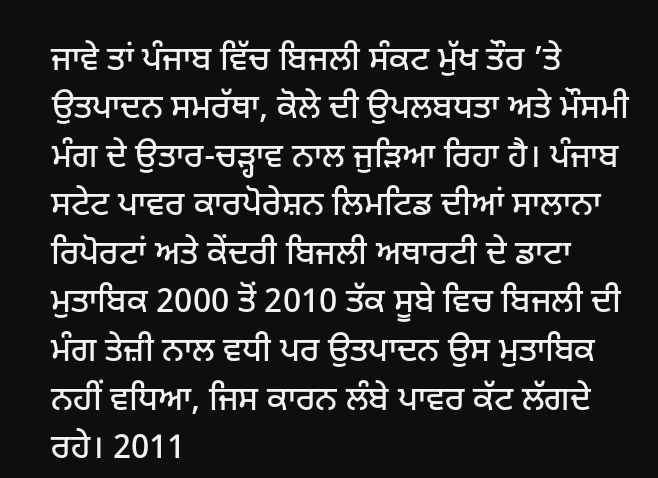ਜਾਵੇ ਤਾਂ ਪੰਜਾਬ ਵਿੱਚ ਬਿਜਲੀ ਸੰਕਟ ਮੁੱਖ ਤੌਰ ’ਤੇ ਉਤਪਾਦਨ ਸਮਰੱਥਾ, ਕੋਲੇ ਦੀ ਉਪਲਬਧਤਾ ਅਤੇ ਮੌਸਮੀ ਮੰਗ ਦੇ ਉਤਾਰ-ਚੜ੍ਹਾਵ ਨਾਲ ਜੁੜਿਆ ਰਿਹਾ ਹੈ। ਪੰਜਾਬ ਸਟੇਟ ਪਾਵਰ ਕਾਰਪੋਰੇਸ਼ਨ ਲਿਮਟਿਡ ਦੀਆਂ ਸਾਲਾਨਾ ਰਿਪੋਰਟਾਂ ਅਤੇ ਕੇਂਦਰੀ ਬਿਜਲੀ ਅਥਾਰਟੀ ਦੇ ਡਾਟਾ ਮੁਤਾਬਿਕ 2000 ਤੋਂ 2010 ਤੱਕ ਸੂਬੇ ਵਿਚ ਬਿਜਲੀ ਦੀ ਮੰਗ ਤੇਜ਼ੀ ਨਾਲ ਵਧੀ ਪਰ ਉਤਪਾਦਨ ਉਸ ਮੁਤਾਬਿਕ ਨਹੀਂ ਵਧਿਆ, ਜਿਸ ਕਾਰਨ ਲੰਬੇ ਪਾਵਰ ਕੱਟ ਲੱਗਦੇ ਰਹੇ। 2011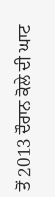ਤੋਂ 2013 ਦੌਰਾਨ ਕੋਲੇ ਦੀ ਘਾਟ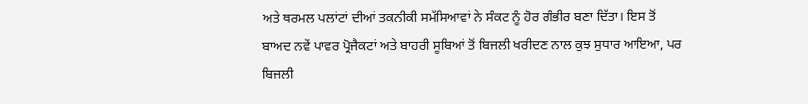ਅਤੇ ਥਰਮਲ ਪਲਾਂਟਾਂ ਦੀਆਂ ਤਕਨੀਕੀ ਸਮੱਸਿਆਵਾਂ ਨੇ ਸੰਕਟ ਨੂੰ ਹੋਰ ਗੰਭੀਰ ਬਣਾ ਦਿੱਤਾ। ਇਸ ਤੋਂ ਬਾਅਦ ਨਵੇਂ ਪਾਵਰ ਪ੍ਰੋਜੈਕਟਾਂ ਅਤੇ ਬਾਹਰੀ ਸੂਬਿਆਂ ਤੋਂ ਬਿਜਲੀ ਖਰੀਦਣ ਨਾਲ ਕੁਝ ਸੁਧਾਰ ਆਇਆ, ਪਰ ਬਿਜਲੀ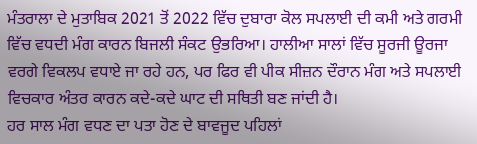ਮੰਤਰਾਲਾ ਦੇ ਮੁਤਾਬਿਕ 2021 ਤੋਂ 2022 ਵਿੱਚ ਦੁਬਾਰਾ ਕੋਲ ਸਪਲਾਈ ਦੀ ਕਮੀ ਅਤੇ ਗਰਮੀ ਵਿੱਚ ਵਧਦੀ ਮੰਗ ਕਾਰਨ ਬਿਜਲੀ ਸੰਕਟ ਉਭਰਿਆ। ਹਾਲੀਆ ਸਾਲਾਂ ਵਿੱਚ ਸੂਰਜੀ ਊਰਜਾ ਵਰਗੇ ਵਿਕਲਪ ਵਧਾਏ ਜਾ ਰਹੇ ਹਨ, ਪਰ ਫਿਰ ਵੀ ਪੀਕ ਸੀਜ਼ਨ ਦੌਰਾਨ ਮੰਗ ਅਤੇ ਸਪਲਾਈ ਵਿਚਕਾਰ ਅੰਤਰ ਕਾਰਨ ਕਦੇ-ਕਦੇ ਘਾਟ ਦੀ ਸਥਿਤੀ ਬਣ ਜਾਂਦੀ ਹੈ।
ਹਰ ਸਾਲ ਮੰਗ ਵਧਣ ਦਾ ਪਤਾ ਹੋਣ ਦੇ ਬਾਵਜੂਦ ਪਹਿਲਾਂ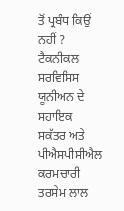ਤੋਂ ਪ੍ਰਬੰਧ ਕਿਉਂ ਨਹੀਂ ?
ਟੈਕਨੀਕਲ ਸਰਵਿਸਿਸ ਯੂਨੀਅਨ ਦੇ ਸਹਾਇਕ ਸਕੱਤਰ ਅਤੇ ਪੀਐਸਪੀਸੀਐਲ ਕਰਮਚਾਰੀ ਤਰਸੇਮ ਲਾਲ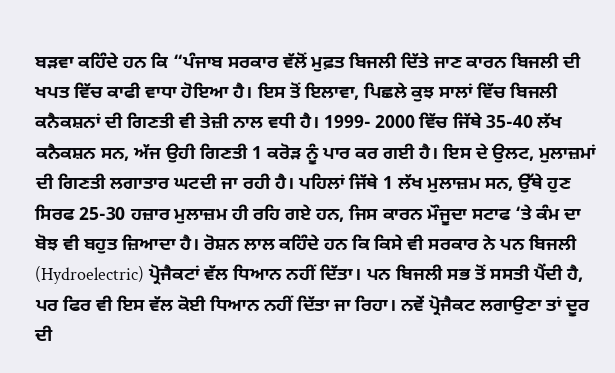ਬੜਵਾ ਕਹਿੰਦੇ ਹਨ ਕਿ “ਪੰਜਾਬ ਸਰਕਾਰ ਵੱਲੋਂ ਮੁਫ਼ਤ ਬਿਜਲੀ ਦਿੱਤੇ ਜਾਣ ਕਾਰਨ ਬਿਜਲੀ ਦੀ ਖਪਤ ਵਿੱਚ ਕਾਫੀ ਵਾਧਾ ਹੋਇਆ ਹੈ। ਇਸ ਤੋਂ ਇਲਾਵਾ, ਪਿਛਲੇ ਕੁਝ ਸਾਲਾਂ ਵਿੱਚ ਬਿਜਲੀ ਕਨੈਕਸ਼ਨਾਂ ਦੀ ਗਿਣਤੀ ਵੀ ਤੇਜ਼ੀ ਨਾਲ ਵਧੀ ਹੈ। 1999- 2000 ਵਿੱਚ ਜਿੱਥੇ 35-40 ਲੱਖ ਕਨੈਕਸ਼ਨ ਸਨ, ਅੱਜ ਉਹੀ ਗਿਣਤੀ 1 ਕਰੋੜ ਨੂੰ ਪਾਰ ਕਰ ਗਈ ਹੈ। ਇਸ ਦੇ ਉਲਟ, ਮੁਲਾਜ਼ਮਾਂ ਦੀ ਗਿਣਤੀ ਲਗਾਤਾਰ ਘਟਦੀ ਜਾ ਰਹੀ ਹੈ। ਪਹਿਲਾਂ ਜਿੱਥੇ 1 ਲੱਖ ਮੁਲਾਜ਼ਮ ਸਨ, ਉੱਥੇ ਹੁਣ ਸਿਰਫ 25-30 ਹਜ਼ਾਰ ਮੁਲਾਜ਼ਮ ਹੀ ਰਹਿ ਗਏ ਹਨ, ਜਿਸ ਕਾਰਨ ਮੌਜੂਦਾ ਸਟਾਫ ‘ਤੇ ਕੰਮ ਦਾ ਬੋਝ ਵੀ ਬਹੁਤ ਜ਼ਿਆਦਾ ਹੈ। ਰੋਸ਼ਨ ਲਾਲ ਕਹਿੰਦੇ ਹਨ ਕਿ ਕਿਸੇ ਵੀ ਸਰਕਾਰ ਨੇ ਪਨ ਬਿਜਲੀ (Hydroelectric) ਪ੍ਰੋਜੈਕਟਾਂ ਵੱਲ ਧਿਆਨ ਨਹੀਂ ਦਿੱਤਾ। ਪਨ ਬਿਜਲੀ ਸਭ ਤੋਂ ਸਸਤੀ ਪੈਂਦੀ ਹੈ, ਪਰ ਫਿਰ ਵੀ ਇਸ ਵੱਲ ਕੋਈ ਧਿਆਨ ਨਹੀਂ ਦਿੱਤਾ ਜਾ ਰਿਹਾ। ਨਵੇਂ ਪ੍ਰੋਜੈਕਟ ਲਗਾਉਣਾ ਤਾਂ ਦੂਰ ਦੀ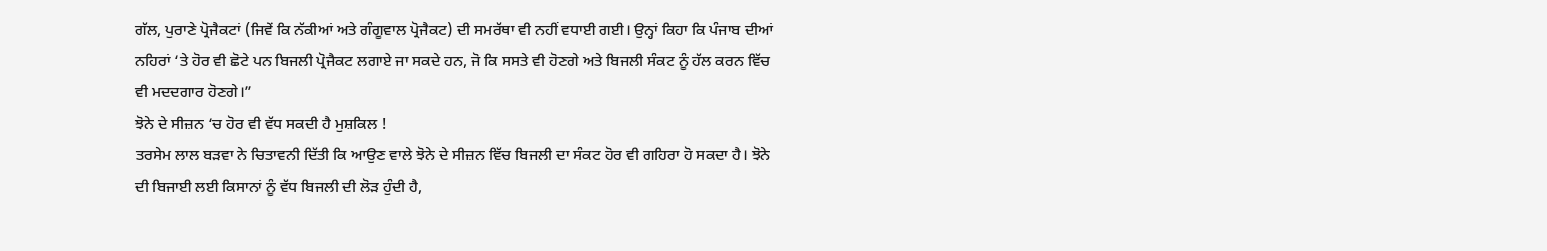ਗੱਲ, ਪੁਰਾਣੇ ਪ੍ਰੋਜੈਕਟਾਂ (ਜਿਵੇਂ ਕਿ ਨੱਕੀਆਂ ਅਤੇ ਗੰਗੂਵਾਲ ਪ੍ਰੋਜੈਕਟ) ਦੀ ਸਮਰੱਥਾ ਵੀ ਨਹੀਂ ਵਧਾਈ ਗਈ। ਉਨ੍ਹਾਂ ਕਿਹਾ ਕਿ ਪੰਜਾਬ ਦੀਆਂ ਨਹਿਰਾਂ ‘ਤੇ ਹੋਰ ਵੀ ਛੋਟੇ ਪਨ ਬਿਜਲੀ ਪ੍ਰੋਜੈਕਟ ਲਗਾਏ ਜਾ ਸਕਦੇ ਹਨ, ਜੋ ਕਿ ਸਸਤੇ ਵੀ ਹੋਣਗੇ ਅਤੇ ਬਿਜਲੀ ਸੰਕਟ ਨੂੰ ਹੱਲ ਕਰਨ ਵਿੱਚ ਵੀ ਮਦਦਗਾਰ ਹੋਣਗੇ।”
ਝੋਨੇ ਦੇ ਸੀਜ਼ਨ ‘ਚ ਹੋਰ ਵੀ ਵੱਧ ਸਕਦੀ ਹੈ ਮੁਸ਼ਕਿਲ !
ਤਰਸੇਮ ਲਾਲ ਬੜਵਾ ਨੇ ਚਿਤਾਵਨੀ ਦਿੱਤੀ ਕਿ ਆਉਣ ਵਾਲੇ ਝੋਨੇ ਦੇ ਸੀਜ਼ਨ ਵਿੱਚ ਬਿਜਲੀ ਦਾ ਸੰਕਟ ਹੋਰ ਵੀ ਗਹਿਰਾ ਹੋ ਸਕਦਾ ਹੈ। ਝੋਨੇ ਦੀ ਬਿਜਾਈ ਲਈ ਕਿਸਾਨਾਂ ਨੂੰ ਵੱਧ ਬਿਜਲੀ ਦੀ ਲੋੜ ਹੁੰਦੀ ਹੈ,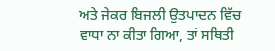ਅਤੇ ਜੇਕਰ ਬਿਜਲੀ ਉਤਪਾਦਨ ਵਿੱਚ ਵਾਧਾ ਨਾ ਕੀਤਾ ਗਿਆ, ਤਾਂ ਸਥਿਤੀ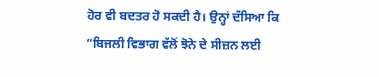ਹੋਰ ਵੀ ਬਦਤਰ ਹੋ ਸਕਦੀ ਹੈ। ਉਨ੍ਹਾਂ ਦੱਸਿਆ ਕਿ “ਬਿਜਲੀ ਵਿਭਾਗ ਵੱਲੋਂ ਝੋਨੇ ਦੇ ਸੀਜ਼ਨ ਲਈ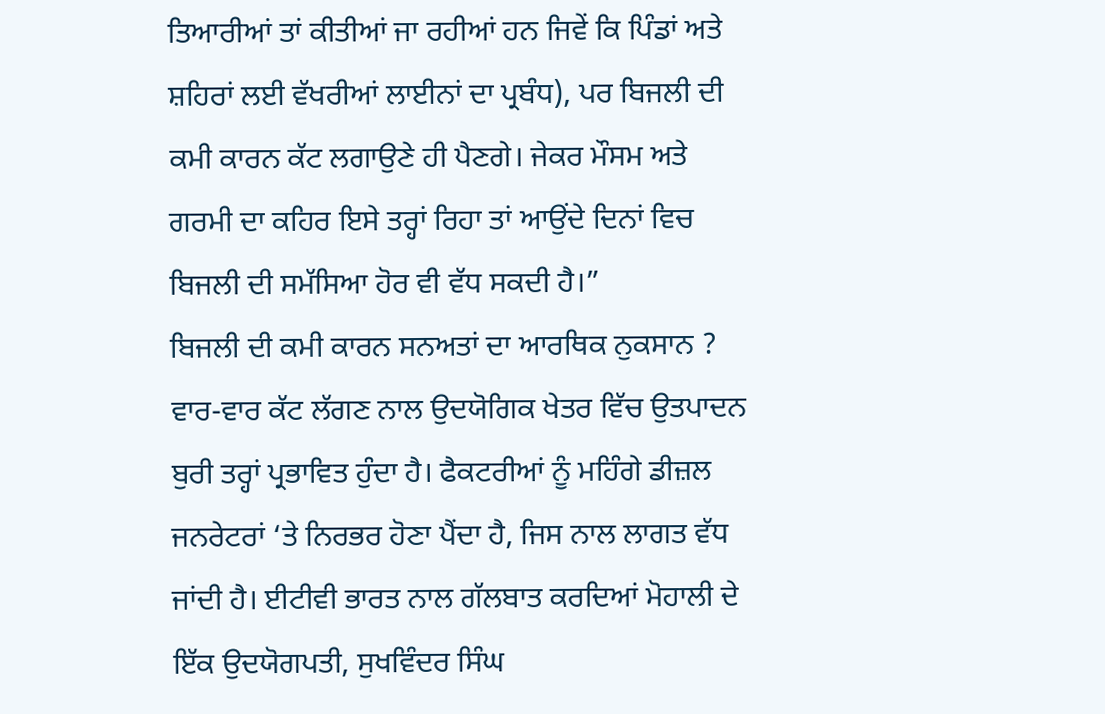ਤਿਆਰੀਆਂ ਤਾਂ ਕੀਤੀਆਂ ਜਾ ਰਹੀਆਂ ਹਨ ਜਿਵੇਂ ਕਿ ਪਿੰਡਾਂ ਅਤੇ ਸ਼ਹਿਰਾਂ ਲਈ ਵੱਖਰੀਆਂ ਲਾਈਨਾਂ ਦਾ ਪ੍ਰਬੰਧ), ਪਰ ਬਿਜਲੀ ਦੀ ਕਮੀ ਕਾਰਨ ਕੱਟ ਲਗਾਉਣੇ ਹੀ ਪੈਣਗੇ। ਜੇਕਰ ਮੌਸਮ ਅਤੇ ਗਰਮੀ ਦਾ ਕਹਿਰ ਇਸੇ ਤਰ੍ਹਾਂ ਰਿਹਾ ਤਾਂ ਆਉਂਦੇ ਦਿਨਾਂ ਵਿਚ ਬਿਜਲੀ ਦੀ ਸਮੱਸਿਆ ਹੋਰ ਵੀ ਵੱਧ ਸਕਦੀ ਹੈ।”
ਬਿਜਲੀ ਦੀ ਕਮੀ ਕਾਰਨ ਸਨਅਤਾਂ ਦਾ ਆਰਥਿਕ ਨੁਕਸਾਨ ?
ਵਾਰ-ਵਾਰ ਕੱਟ ਲੱਗਣ ਨਾਲ ਉਦਯੋਗਿਕ ਖੇਤਰ ਵਿੱਚ ਉਤਪਾਦਨ ਬੁਰੀ ਤਰ੍ਹਾਂ ਪ੍ਰਭਾਵਿਤ ਹੁੰਦਾ ਹੈ। ਫੈਕਟਰੀਆਂ ਨੂੰ ਮਹਿੰਗੇ ਡੀਜ਼ਲ ਜਨਰੇਟਰਾਂ ‘ਤੇ ਨਿਰਭਰ ਹੋਣਾ ਪੈਂਦਾ ਹੈ, ਜਿਸ ਨਾਲ ਲਾਗਤ ਵੱਧ ਜਾਂਦੀ ਹੈ। ਈਟੀਵੀ ਭਾਰਤ ਨਾਲ ਗੱਲਬਾਤ ਕਰਦਿਆਂ ਮੋਹਾਲੀ ਦੇ ਇੱਕ ਉਦਯੋਗਪਤੀ, ਸੁਖਵਿੰਦਰ ਸਿੰਘ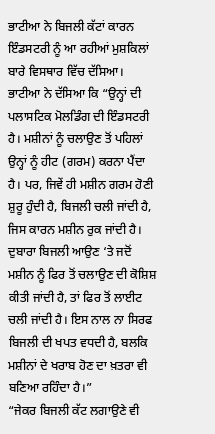ਭਾਟੀਆ ਨੇ ਬਿਜਲੀ ਕੱਟਾਂ ਕਾਰਨ ਇੰਡਸਟਰੀ ਨੂੰ ਆ ਰਹੀਆਂ ਮੁਸ਼ਕਿਲਾਂ ਬਾਰੇ ਵਿਸਥਾਰ ਵਿੱਚ ਦੱਸਿਆ। ਭਾਟੀਆ ਨੇ ਦੱਸਿਆ ਕਿ “ਉਨ੍ਹਾਂ ਦੀ ਪਲਾਸਟਿਕ ਮੋਲਡਿੰਗ ਦੀ ਇੰਡਸਟਰੀ ਹੈ। ਮਸ਼ੀਨਾਂ ਨੂੰ ਚਲਾਉਣ ਤੋਂ ਪਹਿਲਾਂ ਉਨ੍ਹਾਂ ਨੂੰ ਹੀਟ (ਗਰਮ) ਕਰਨਾ ਪੈਂਦਾ ਹੈ। ਪਰ, ਜਿਵੇਂ ਹੀ ਮਸ਼ੀਨ ਗਰਮ ਹੋਣੀ ਸ਼ੁਰੂ ਹੁੰਦੀ ਹੈ, ਬਿਜਲੀ ਚਲੀ ਜਾਂਦੀ ਹੈ, ਜਿਸ ਕਾਰਨ ਮਸ਼ੀਨ ਰੁਕ ਜਾਂਦੀ ਹੈ। ਦੁਬਾਰਾ ਬਿਜਲੀ ਆਉਣ ‘ਤੇ ਜਦੋਂ ਮਸ਼ੀਨ ਨੂੰ ਫਿਰ ਤੋਂ ਚਲਾਉਣ ਦੀ ਕੋਸ਼ਿਸ਼ ਕੀਤੀ ਜਾਂਦੀ ਹੈ, ਤਾਂ ਫਿਰ ਤੋਂ ਲਾਈਟ ਚਲੀ ਜਾਂਦੀ ਹੈ। ਇਸ ਨਾਲ ਨਾ ਸਿਰਫ ਬਿਜਲੀ ਦੀ ਖਪਤ ਵਧਦੀ ਹੈ, ਬਲਕਿ ਮਸ਼ੀਨਾਂ ਦੇ ਖਰਾਬ ਹੋਣ ਦਾ ਖ਼ਤਰਾ ਵੀ ਬਣਿਆ ਰਹਿੰਦਾ ਹੈ।”
“ਜੇਕਰ ਬਿਜਲੀ ਕੱਟ ਲਗਾਉਣੇ ਵੀ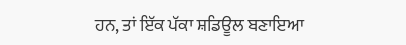ਹਨ, ਤਾਂ ਇੱਕ ਪੱਕਾ ਸ਼ਡਿਊਲ ਬਣਾਇਆ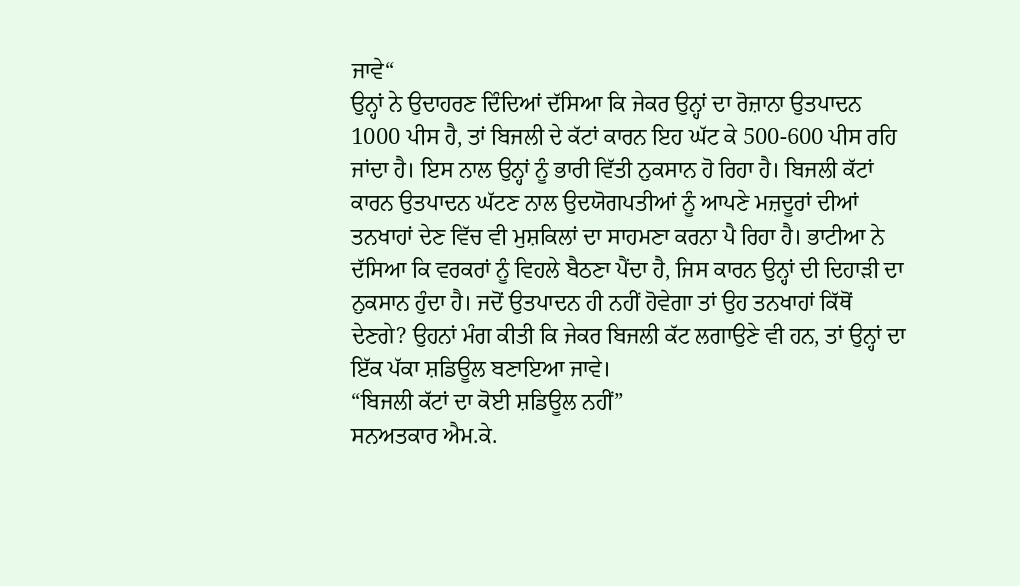ਜਾਵੇ“
ਉਨ੍ਹਾਂ ਨੇ ਉਦਾਹਰਣ ਦਿੰਦਿਆਂ ਦੱਸਿਆ ਕਿ ਜੇਕਰ ਉਨ੍ਹਾਂ ਦਾ ਰੋਜ਼ਾਨਾ ਉਤਪਾਦਨ 1000 ਪੀਸ ਹੈ, ਤਾਂ ਬਿਜਲੀ ਦੇ ਕੱਟਾਂ ਕਾਰਨ ਇਹ ਘੱਟ ਕੇ 500-600 ਪੀਸ ਰਹਿ ਜਾਂਦਾ ਹੈ। ਇਸ ਨਾਲ ਉਨ੍ਹਾਂ ਨੂੰ ਭਾਰੀ ਵਿੱਤੀ ਨੁਕਸਾਨ ਹੋ ਰਿਹਾ ਹੈ। ਬਿਜਲੀ ਕੱਟਾਂ ਕਾਰਨ ਉਤਪਾਦਨ ਘੱਟਣ ਨਾਲ ਉਦਯੋਗਪਤੀਆਂ ਨੂੰ ਆਪਣੇ ਮਜ਼ਦੂਰਾਂ ਦੀਆਂ ਤਨਖਾਹਾਂ ਦੇਣ ਵਿੱਚ ਵੀ ਮੁਸ਼ਕਿਲਾਂ ਦਾ ਸਾਹਮਣਾ ਕਰਨਾ ਪੈ ਰਿਹਾ ਹੈ। ਭਾਟੀਆ ਨੇ ਦੱਸਿਆ ਕਿ ਵਰਕਰਾਂ ਨੂੰ ਵਿਹਲੇ ਬੈਠਣਾ ਪੈਂਦਾ ਹੈ, ਜਿਸ ਕਾਰਨ ਉਨ੍ਹਾਂ ਦੀ ਦਿਹਾੜੀ ਦਾ ਨੁਕਸਾਨ ਹੁੰਦਾ ਹੈ। ਜਦੋਂ ਉਤਪਾਦਨ ਹੀ ਨਹੀਂ ਹੋਵੇਗਾ ਤਾਂ ਉਹ ਤਨਖਾਹਾਂ ਕਿੱਥੋਂ ਦੇਣਗੇ? ਉਹਨਾਂ ਮੰਗ ਕੀਤੀ ਕਿ ਜੇਕਰ ਬਿਜਲੀ ਕੱਟ ਲਗਾਉਣੇ ਵੀ ਹਨ, ਤਾਂ ਉਨ੍ਹਾਂ ਦਾ ਇੱਕ ਪੱਕਾ ਸ਼ਡਿਊਲ ਬਣਾਇਆ ਜਾਵੇ।
“ਬਿਜਲੀ ਕੱਟਾਂ ਦਾ ਕੋਈ ਸ਼ਡਿਊਲ ਨਹੀਂ”
ਸਨਅਤਕਾਰ ਐਮ.ਕੇ.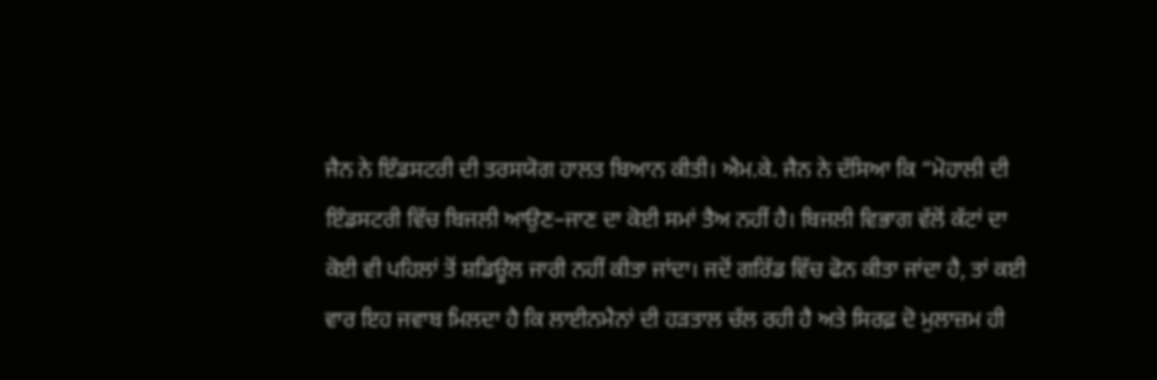ਜੈਨ ਨੇ ਇੰਡਸਟਰੀ ਦੀ ਤਰਸਯੋਗ ਹਾਲਤ ਬਿਆਨ ਕੀਤੀ। ਐਮ.ਕੇ. ਜੈਨ ਨੇ ਦੱਸਿਆ ਕਿ “ਮੋਹਾਲੀ ਦੀ ਇੰਡਸਟਰੀ ਵਿੱਚ ਬਿਜਲੀ ਆਉਣ–ਜਾਣ ਦਾ ਕੋਈ ਸਮਾਂ ਤੈਅ ਨਹੀਂ ਹੈ। ਬਿਜਲੀ ਵਿਭਾਗ ਵੱਲੋਂ ਕੱਟਾਂ ਦਾ ਕੋਈ ਵੀ ਪਹਿਲਾਂ ਤੋਂ ਸ਼ਡਿਊਲ ਜਾਰੀ ਨਹੀਂ ਕੀਤਾ ਜਾਂਦਾ। ਜਦੋਂ ਗਰਿੱਡ ਵਿੱਚ ਫੋਨ ਕੀਤਾ ਜਾਂਦਾ ਹੈ, ਤਾਂ ਕਈ ਵਾਰ ਇਹ ਜਵਾਬ ਮਿਲਦਾ ਹੈ ਕਿ ਲਾਈਨਮੈਨਾਂ ਦੀ ਹੜਤਾਲ ਚੱਲ ਰਹੀ ਹੈ ਅਤੇ ਸਿਰਫ਼ ਦੋ ਮੁਲਾਜ਼ਮ ਹੀ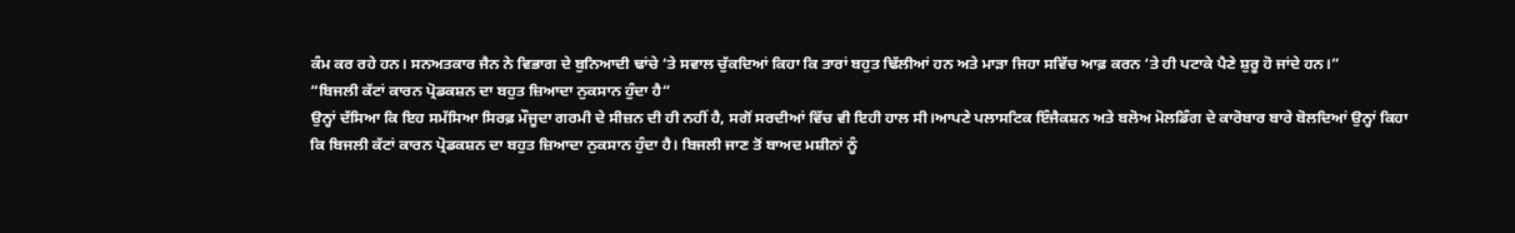ਕੰਮ ਕਰ ਰਹੇ ਹਨ। ਸਨਅਤਕਾਰ ਜੈਨ ਨੇ ਵਿਭਾਗ ਦੇ ਬੁਨਿਆਦੀ ਢਾਂਚੇ ‘ਤੇ ਸਵਾਲ ਚੁੱਕਦਿਆਂ ਕਿਹਾ ਕਿ ਤਾਰਾਂ ਬਹੁਤ ਢਿੱਲੀਆਂ ਹਨ ਅਤੇ ਮਾੜਾ ਜਿਹਾ ਸਵਿੱਚ ਆਫ਼ ਕਰਨ ‘ਤੇ ਹੀ ਪਟਾਕੇ ਪੈਣੇ ਸ਼ੁਰੂ ਹੋ ਜਾਂਦੇ ਹਨ।”
“ਬਿਜਲੀ ਕੱਟਾਂ ਕਾਰਨ ਪ੍ਰੋਡਕਸ਼ਨ ਦਾ ਬਹੁਤ ਜ਼ਿਆਦਾ ਨੁਕਸਾਨ ਹੁੰਦਾ ਹੈ“
ਉਨ੍ਹਾਂ ਦੱਸਿਆ ਕਿ ਇਹ ਸਮੱਸਿਆ ਸਿਰਫ਼ ਮੌਜੂਦਾ ਗਰਮੀ ਦੇ ਸੀਜ਼ਨ ਦੀ ਹੀ ਨਹੀਂ ਹੈ, ਸਗੋਂ ਸਰਦੀਆਂ ਵਿੱਚ ਵੀ ਇਹੀ ਹਾਲ ਸੀ।ਆਪਣੇ ਪਲਾਸਟਿਕ ਇੰਜੈਕਸ਼ਨ ਅਤੇ ਬਲੋਅ ਮੋਲਡਿੰਗ ਦੇ ਕਾਰੋਬਾਰ ਬਾਰੇ ਬੋਲਦਿਆਂ ਉਨ੍ਹਾਂ ਕਿਹਾ ਕਿ ਬਿਜਲੀ ਕੱਟਾਂ ਕਾਰਨ ਪ੍ਰੋਡਕਸ਼ਨ ਦਾ ਬਹੁਤ ਜ਼ਿਆਦਾ ਨੁਕਸਾਨ ਹੁੰਦਾ ਹੈ। ਬਿਜਲੀ ਜਾਣ ਤੋਂ ਬਾਅਦ ਮਸ਼ੀਨਾਂ ਨੂੰ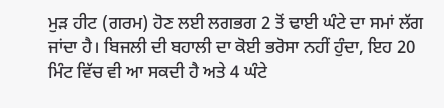ਮੁੜ ਹੀਟ (ਗਰਮ) ਹੋਣ ਲਈ ਲਗਭਗ 2 ਤੋਂ ਢਾਈ ਘੰਟੇ ਦਾ ਸਮਾਂ ਲੱਗ ਜਾਂਦਾ ਹੈ। ਬਿਜਲੀ ਦੀ ਬਹਾਲੀ ਦਾ ਕੋਈ ਭਰੋਸਾ ਨਹੀਂ ਹੁੰਦਾ, ਇਹ 20 ਮਿੰਟ ਵਿੱਚ ਵੀ ਆ ਸਕਦੀ ਹੈ ਅਤੇ 4 ਘੰਟੇ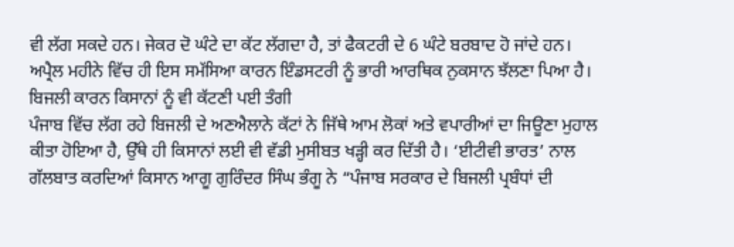ਵੀ ਲੱਗ ਸਕਦੇ ਹਨ। ਜੇਕਰ ਦੋ ਘੰਟੇ ਦਾ ਕੱਟ ਲੱਗਦਾ ਹੈ, ਤਾਂ ਫੈਕਟਰੀ ਦੇ 6 ਘੰਟੇ ਬਰਬਾਦ ਹੋ ਜਾਂਦੇ ਹਨ। ਅਪ੍ਰੈਲ ਮਹੀਨੇ ਵਿੱਚ ਹੀ ਇਸ ਸਮੱਸਿਆ ਕਾਰਨ ਇੰਡਸਟਰੀ ਨੂੰ ਭਾਰੀ ਆਰਥਿਕ ਨੁਕਸਾਨ ਝੱਲਣਾ ਪਿਆ ਹੈ।
ਬਿਜਲੀ ਕਾਰਨ ਕਿਸਾਨਾਂ ਨੂੰ ਵੀ ਕੱਟਣੀ ਪਈ ਤੰਗੀ
ਪੰਜਾਬ ਵਿੱਚ ਲੱਗ ਰਹੇ ਬਿਜਲੀ ਦੇ ਅਣਐਲਾਨੇ ਕੱਟਾਂ ਨੇ ਜਿੱਥੇ ਆਮ ਲੋਕਾਂ ਅਤੇ ਵਪਾਰੀਆਂ ਦਾ ਜਿਊਣਾ ਮੁਹਾਲ ਕੀਤਾ ਹੋਇਆ ਹੈ, ਉੱਥੇ ਹੀ ਕਿਸਾਨਾਂ ਲਈ ਵੀ ਵੱਡੀ ਮੁਸੀਬਤ ਖੜ੍ਹੀ ਕਰ ਦਿੱਤੀ ਹੈ। ‘ਈਟੀਵੀ ਭਾਰਤ’ ਨਾਲ ਗੱਲਬਾਤ ਕਰਦਿਆਂ ਕਿਸਾਨ ਆਗੂ ਗੁਰਿੰਦਰ ਸਿੰਘ ਭੰਗੂ ਨੇ “ਪੰਜਾਬ ਸਰਕਾਰ ਦੇ ਬਿਜਲੀ ਪ੍ਰਬੰਧਾਂ ਦੀ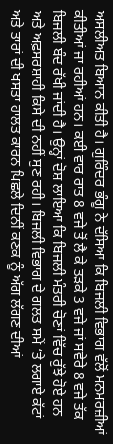ਅਸਲੀਅਤ ਬਿਆਨ ਕੀਤੀ ਹੈ। ਗੁਰਿੰਦਰ ਭੰਗੂ ਨੇ ਦੱਸਿਆ ਕਿ ਬਿਜਲੀ ਵਿਭਾਗ ਵੱਲੋਂ ਮਨਮਰਜ਼ੀਆਂ ਕੀਤੀਆਂ ਜਾ ਰਹੀਆਂ ਹਨ। ਕਈ ਵਾਰ ਰਾਤ 8 ਵਜੇ ਤੋਂ ਲੈ ਕੇ ਤੜਕੇ 3 ਵਜੇ ਜਾਂ ਸਵੇਰੇ 8 ਵਜੇ ਤੱਕ ਬਿਜਲੀ ਬੰਦ ਰੱਖੀ ਜਾਂਦੀ ਹੈ। ਉਨ੍ਹਾਂ ਦੋਸ਼ ਲਾਇਆ ਕਿ ਬਿਜਲੀ ਮੰਤਰੀ ਚੋਣਾਂ ਵਿੱਚ ਰੁੱਝੇ ਹੋਏ ਹਨ ਅਤੇ ਅਫ਼ਸਰਸ਼ਾਹੀ ਕਿਸੇ ਦੀ ਨਹੀਂ ਸੁਣ ਰਹੀ। ਬਿਜਲੀ ਵਿਭਾਗ ਦੇ ਗਲਤ ਸਮੇਂ ‘ਤੇ ਲਗਾਏ ਕੱਟਾਂ ਅਤੇ ਤਾਰਾਂ ਦੀ ਖਸਤਾ ਹਾਲਤ ਕਾਰਨ ਪਿਛਲੇ ਦਿਨੀਂ ਕਣਕ ਨੂੰ ਅੱਗ ਲੱਗਣ ਦੀਆਂ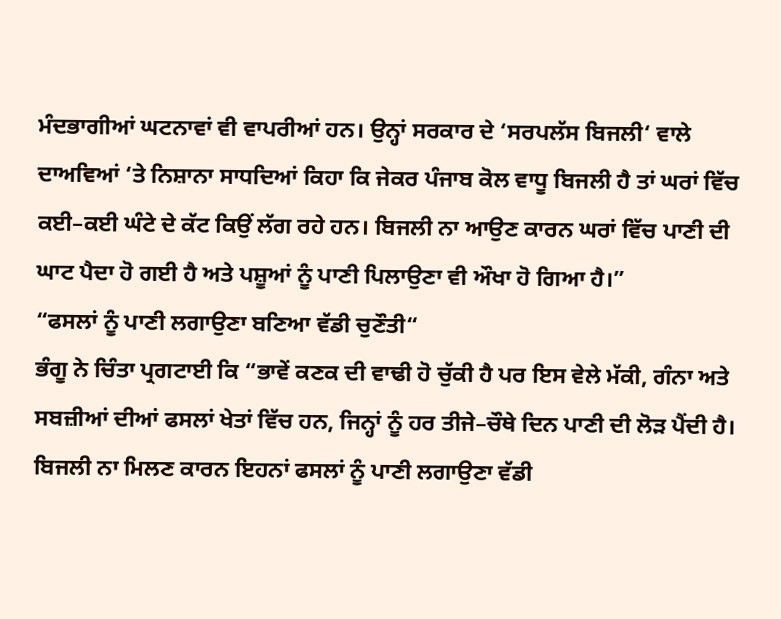ਮੰਦਭਾਗੀਆਂ ਘਟਨਾਵਾਂ ਵੀ ਵਾਪਰੀਆਂ ਹਨ। ਉਨ੍ਹਾਂ ਸਰਕਾਰ ਦੇ ‘ਸਰਪਲੱਸ ਬਿਜਲੀ‘ ਵਾਲੇ ਦਾਅਵਿਆਂ ‘ਤੇ ਨਿਸ਼ਾਨਾ ਸਾਧਦਿਆਂ ਕਿਹਾ ਕਿ ਜੇਕਰ ਪੰਜਾਬ ਕੋਲ ਵਾਧੂ ਬਿਜਲੀ ਹੈ ਤਾਂ ਘਰਾਂ ਵਿੱਚ ਕਈ–ਕਈ ਘੰਟੇ ਦੇ ਕੱਟ ਕਿਉਂ ਲੱਗ ਰਹੇ ਹਨ। ਬਿਜਲੀ ਨਾ ਆਉਣ ਕਾਰਨ ਘਰਾਂ ਵਿੱਚ ਪਾਣੀ ਦੀ ਘਾਟ ਪੈਦਾ ਹੋ ਗਈ ਹੈ ਅਤੇ ਪਸ਼ੂਆਂ ਨੂੰ ਪਾਣੀ ਪਿਲਾਉਣਾ ਵੀ ਔਖਾ ਹੋ ਗਿਆ ਹੈ।”
“ਫਸਲਾਂ ਨੂੰ ਪਾਣੀ ਲਗਾਉਣਾ ਬਣਿਆ ਵੱਡੀ ਚੁਣੌਤੀ“
ਭੰਗੂ ਨੇ ਚਿੰਤਾ ਪ੍ਰਗਟਾਈ ਕਿ “ਭਾਵੇਂ ਕਣਕ ਦੀ ਵਾਢੀ ਹੋ ਚੁੱਕੀ ਹੈ ਪਰ ਇਸ ਵੇਲੇ ਮੱਕੀ, ਗੰਨਾ ਅਤੇ ਸਬਜ਼ੀਆਂ ਦੀਆਂ ਫਸਲਾਂ ਖੇਤਾਂ ਵਿੱਚ ਹਨ, ਜਿਨ੍ਹਾਂ ਨੂੰ ਹਰ ਤੀਜੇ–ਚੌਥੇ ਦਿਨ ਪਾਣੀ ਦੀ ਲੋੜ ਪੈਂਦੀ ਹੈ। ਬਿਜਲੀ ਨਾ ਮਿਲਣ ਕਾਰਨ ਇਹਨਾਂ ਫਸਲਾਂ ਨੂੰ ਪਾਣੀ ਲਗਾਉਣਾ ਵੱਡੀ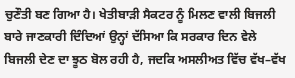ਚੁਣੌਤੀ ਬਣ ਗਿਆ ਹੈ। ਖੇਤੀਬਾੜੀ ਸੈਕਟਰ ਨੂੰ ਮਿਲਣ ਵਾਲੀ ਬਿਜਲੀ ਬਾਰੇ ਜਾਣਕਾਰੀ ਦਿੰਦਿਆਂ ਉਨ੍ਹਾਂ ਦੱਸਿਆ ਕਿ ਸਰਕਾਰ ਦਿਨ ਵੇਲੇ ਬਿਜਲੀ ਦੇਣ ਦਾ ਝੂਠ ਬੋਲ ਰਹੀ ਹੈ, ਜਦਕਿ ਅਸਲੀਅਤ ਵਿੱਚ ਵੱਖ–ਵੱਖ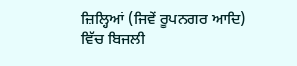ਜ਼ਿਲ੍ਹਿਆਂ (ਜਿਵੇਂ ਰੂਪਨਗਰ ਆਦਿ) ਵਿੱਚ ਬਿਜਲੀ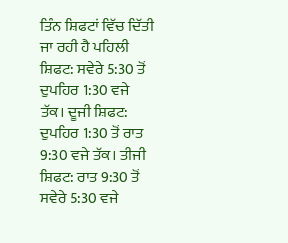ਤਿੰਨ ਸ਼ਿਫਟਾਂ ਵਿੱਚ ਦਿੱਤੀ ਜਾ ਰਹੀ ਹੈ ਪਹਿਲੀ ਸ਼ਿਫਟ: ਸਵੇਰੇ 5:30 ਤੋਂ ਦੁਪਹਿਰ 1:30 ਵਜੇ ਤੱਕ। ਦੂਜੀ ਸ਼ਿਫਟ: ਦੁਪਹਿਰ 1:30 ਤੋਂ ਰਾਤ 9:30 ਵਜੇ ਤੱਕ। ਤੀਜੀ ਸ਼ਿਫਟ: ਰਾਤ 9:30 ਤੋਂ ਸਵੇਰੇ 5:30 ਵਜੇ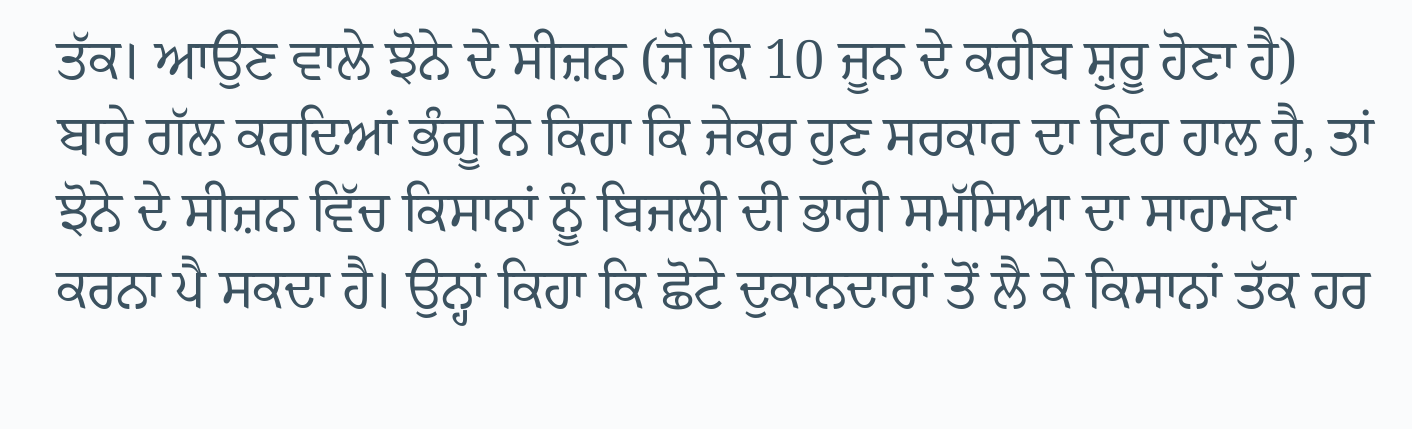ਤੱਕ। ਆਉਣ ਵਾਲੇ ਝੋਨੇ ਦੇ ਸੀਜ਼ਨ (ਜੋ ਕਿ 10 ਜੂਨ ਦੇ ਕਰੀਬ ਸ਼ੁਰੂ ਹੋਣਾ ਹੈ) ਬਾਰੇ ਗੱਲ ਕਰਦਿਆਂ ਭੰਗੂ ਨੇ ਕਿਹਾ ਕਿ ਜੇਕਰ ਹੁਣ ਸਰਕਾਰ ਦਾ ਇਹ ਹਾਲ ਹੈ, ਤਾਂ ਝੋਨੇ ਦੇ ਸੀਜ਼ਨ ਵਿੱਚ ਕਿਸਾਨਾਂ ਨੂੰ ਬਿਜਲੀ ਦੀ ਭਾਰੀ ਸਮੱਸਿਆ ਦਾ ਸਾਹਮਣਾ ਕਰਨਾ ਪੈ ਸਕਦਾ ਹੈ। ਉਨ੍ਹਾਂ ਕਿਹਾ ਕਿ ਛੋਟੇ ਦੁਕਾਨਦਾਰਾਂ ਤੋਂ ਲੈ ਕੇ ਕਿਸਾਨਾਂ ਤੱਕ ਹਰ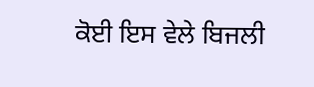ਕੋਈ ਇਸ ਵੇਲੇ ਬਿਜਲੀ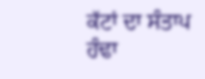ਕੱਟਾਂ ਦਾ ਸੰਤਾਪ ਹੰਢਾ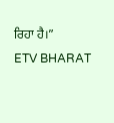ਰਿਹਾ ਹੈ।”
ETV BHARAT